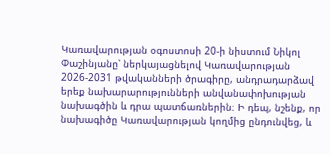Կառավարության օգոստոսի 20-ի նիստում Նիկոլ Փաշինյանը՝ ներկայացնելով Կառավարության 2026-2031 թվականների ծրագիրը, անդրադարձավ երեք նախարարությունների անվանափոխության նախագծին և դրա պատճառներին։ Ի դեպ, նշենք, որ նախագիծը Կառավարության կողմից ընդունվեց, և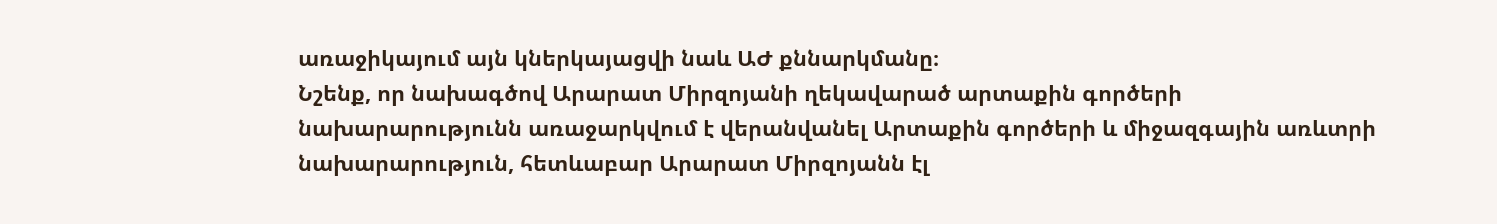առաջիկայում այն կներկայացվի նաև ԱԺ քննարկմանը։
Նշենք, որ նախագծով Արարատ Միրզոյանի ղեկավարած արտաքին գործերի նախարարությունն առաջարկվում է վերանվանել Արտաքին գործերի և միջազգային առևտրի նախարարություն, հետևաբար Արարատ Միրզոյանն էլ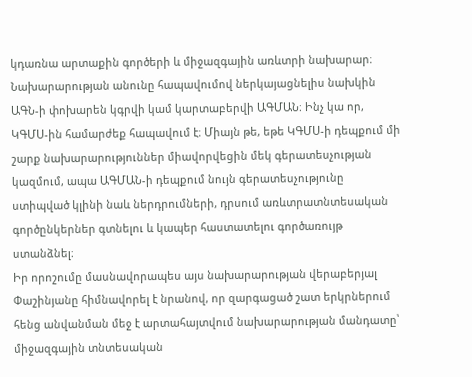կդառնա արտաքին գործերի և միջազգային առևտրի նախարար։ Նախարարության անունը հապավումով ներկայացնելիս նախկին ԱԳՆ-ի փոխարեն կգրվի կամ կարտաբերվի ԱԳՄԱՆ։ Ինչ կա որ, ԿԳՄՍ-ին համարժեք հապավում է։ Միայն թե, եթե ԿԳՄՍ-ի դեպքում մի շարք նախարարություններ միավորվեցին մեկ գերատեսչության կազմում, ապա ԱԳՄԱՆ-ի դեպքում նույն գերատեսչությունը ստիպված կլինի նաև ներդրումների, դրսում առևտրատնտեսական գործընկերներ գտնելու և կապեր հաստատելու գործառույթ ստանձնել։
Իր որոշումը մասնավորապես այս նախարարության վերաբերյալ Փաշինյանը հիմնավորել է նրանով, որ զարգացած շատ երկրներում հենց անվանման մեջ է արտահայտվում նախարարության մանդատը՝ միջազգային տնտեսական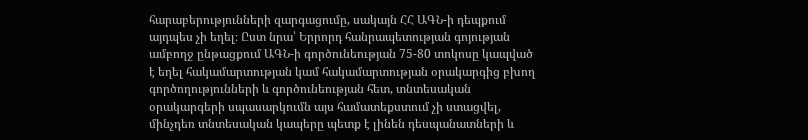հարաբերությունների զարգացումը, սակայն ՀՀ ԱԳՆ-ի դեպքում այդպես չի եղել։ Ըստ նրա՝ Երրորդ հանրապետության գոյության ամբողջ ընթացքում ԱԳՆ-ի գործունեության 75-80 տոկոսը կապված է եղել հակամարտության կամ հակամարտության օրակարգից բխող գործողությունների և գործունեության հետ, տնտեսական օրակարգերի սպասարկումն այս համատեքստում չի ստացվել, մինչդեռ տնտեսական կապերը պետք է լինեն դեսպանատների և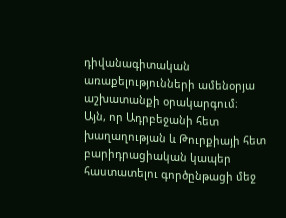դիվանագիտական առաքելությունների ամենօրյա աշխատանքի օրակարգում։
Այն, որ Ադրբեջանի հետ խաղաղության և Թուրքիայի հետ բարիդրացիական կապեր հաստատելու գործընթացի մեջ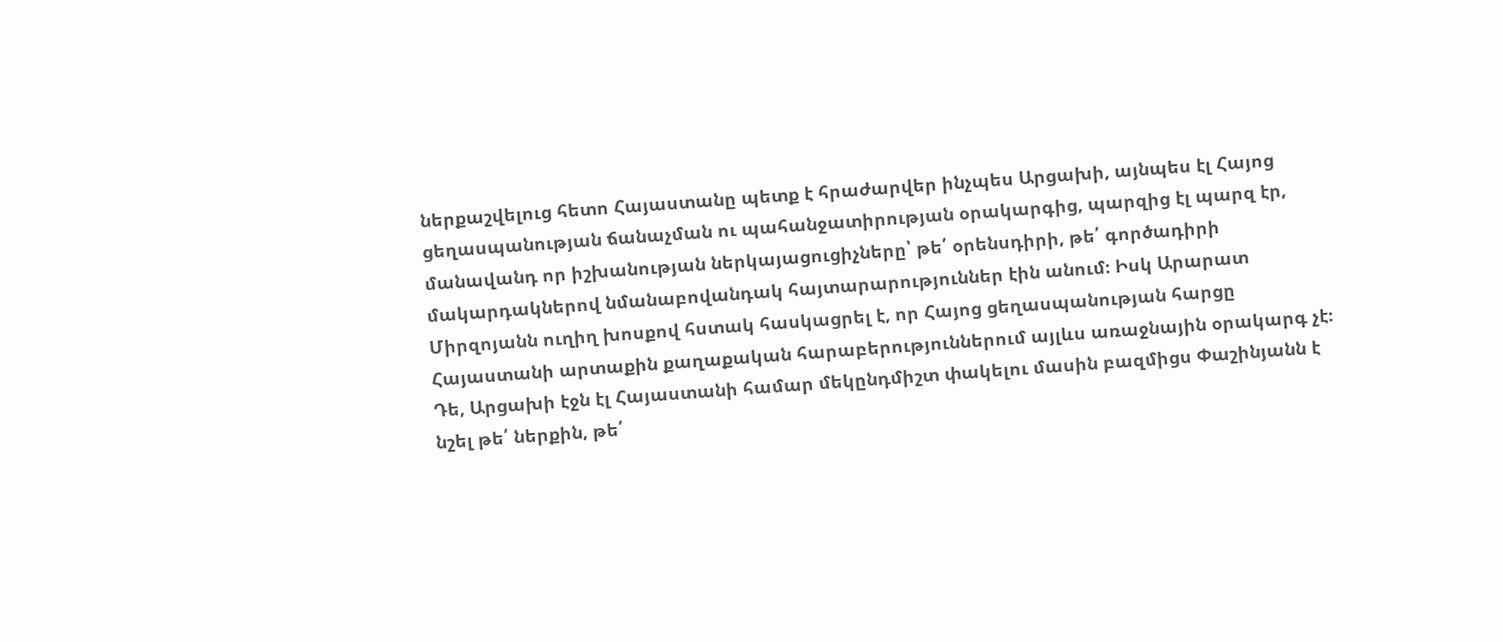ներքաշվելուց հետո Հայաստանը պետք է հրաժարվեր ինչպես Արցախի, այնպես էլ Հայոց ցեղասպանության ճանաչման ու պահանջատիրության օրակարգից, պարզից էլ պարզ էր, մանավանդ որ իշխանության ներկայացուցիչները՝ թե՛ օրենսդիրի, թե՛ գործադիրի մակարդակներով նմանաբովանդակ հայտարարություններ էին անում։ Իսկ Արարատ Միրզոյանն ուղիղ խոսքով հստակ հասկացրել է, որ Հայոց ցեղասպանության հարցը Հայաստանի արտաքին քաղաքական հարաբերություններում այլևս առաջնային օրակարգ չէ։ Դե, Արցախի էջն էլ Հայաստանի համար մեկընդմիշտ փակելու մասին բազմիցս Փաշինյանն է նշել թե՛ ներքին, թե՛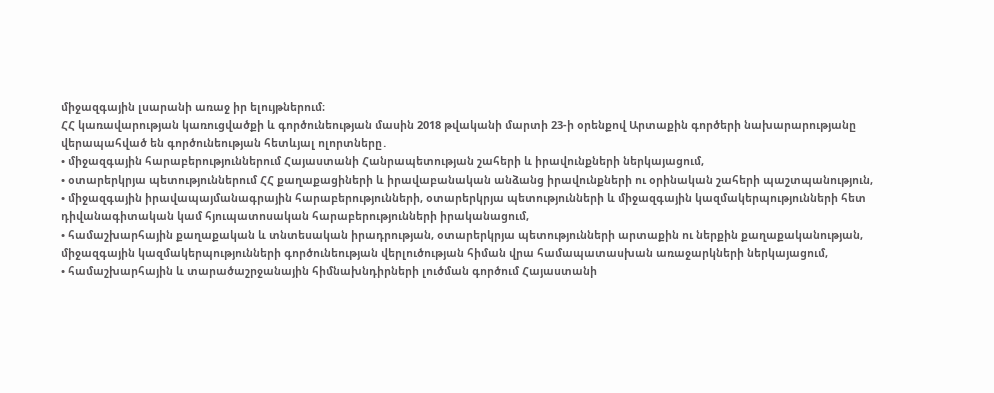միջազգային լսարանի առաջ իր ելույթներում։
ՀՀ կառավարության կառուցվածքի և գործունեության մասին 2018 թվականի մարտի 23-ի օրենքով Արտաքին գործերի նախարարությանը վերապահված են գործունեության հետևյալ ոլորտները․
• միջազգային հարաբերություններում Հայաստանի Հանրապետության շահերի և իրավունքների ներկայացում,
• օտարերկրյա պետություններում ՀՀ քաղաքացիների և իրավաբանական անձանց իրավունքների ու օրինական շահերի պաշտպանություն,
• միջազգային իրավապայմանագրային հարաբերությունների, օտարերկրյա պետությունների և միջազգային կազմակերպությունների հետ դիվանագիտական կամ հյուպատոսական հարաբերությունների իրականացում,
• համաշխարհային քաղաքական և տնտեսական իրադրության, օտարերկրյա պետությունների արտաքին ու ներքին քաղաքականության, միջազգային կազմակերպությունների գործունեության վերլուծության հիման վրա համապատասխան առաջարկների ներկայացում,
• համաշխարհային և տարածաշրջանային հիմնախնդիրների լուծման գործում Հայաստանի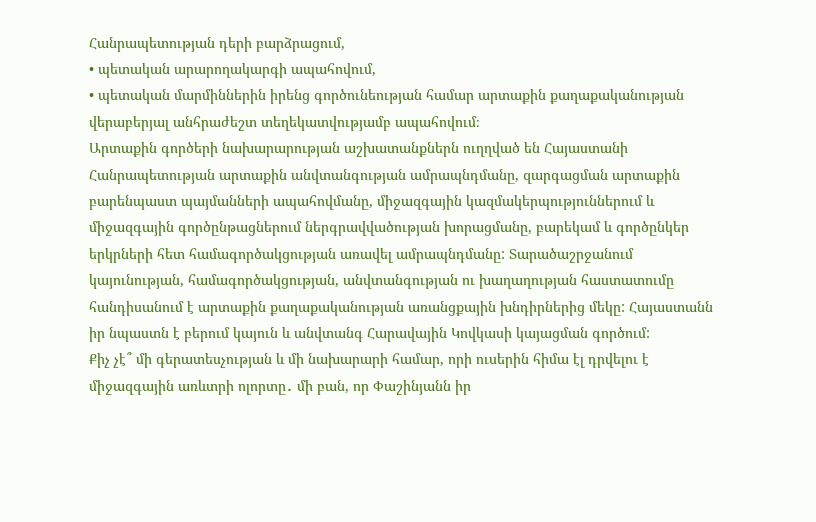Հանրապետության դերի բարձրացում,
• պետական արարողակարգի ապահովում,
• պետական մարմիններին իրենց գործունեության համար արտաքին քաղաքականության վերաբերյալ անհրաժեշտ տեղեկատվությամբ ապահովում։
Արտաքին գործերի նախարարության աշխատանքներն ուղղված են Հայաստանի Հանրապետության արտաքին անվտանգության ամրապնդմանը, զարգացման արտաքին բարենպաստ պայմանների ապահովմանը, միջազգային կազմակերպություններում և միջազգային գործընթացներում ներգրավվածության խորացմանը, բարեկամ և գործընկեր երկրների հետ համագործակցության առավել ամրապնդմանը: Տարածաշրջանում կայունության, համագործակցության, անվտանգության ու խաղաղության հաստատումը հանդիսանում է արտաքին քաղաքականության առանցքային խնդիրներից մեկը: Հայաստանն իր նպաստն է բերում կայուն և անվտանգ Հարավային Կովկասի կայացման գործում:
Քիչ չէ՞ մի գերատեսչության և մի նախարարի համար, որի ուսերին հիմա էլ դրվելու է միջազգային առևտրի ոլորտը․ մի բան, որ Փաշինյանն իր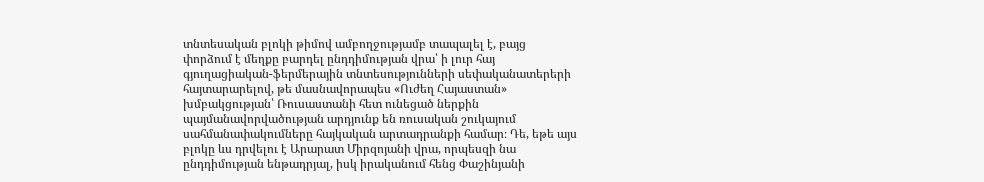տնտեսական բլոկի թիմով ամբողջությամբ տապալել է, բայց փորձում է մեղքը բարդել ընդդիմության վրա՝ ի լուր հայ գյուղացիական-ֆերմերային տնտեսությունների սեփականատերերի հայտարարելով, թե մասնավորապես «Ուժեղ Հայաստան» խմբակցության՝ Ռուսաստանի հետ ունեցած ներքին պայմանավորվածության արդյունք են ռուսական շուկայում սահմանափակումները հայկական արտադրանքի համար։ Դե, եթե այս բլոկը ևս դրվելու է Արարատ Միրզոյանի վրա, որպեսզի նա ընդդիմության ենթադրյալ, իսկ իրականում հենց Փաշինյանի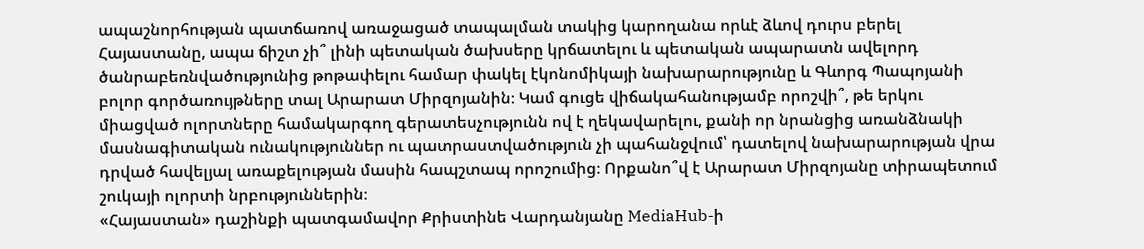ապաշնորհության պատճառով առաջացած տապալման տակից կարողանա որևէ ձևով դուրս բերել Հայաստանը, ապա ճիշտ չի՞ լինի պետական ծախսերը կրճատելու և պետական ապարատն ավելորդ ծանրաբեռնվածությունից թոթափելու համար փակել էկոնոմիկայի նախարարությունը և Գևորգ Պապոյանի բոլոր գործառույթները տալ Արարատ Միրզոյանին։ Կամ գուցե վիճակահանությամբ որոշվի՞, թե երկու միացված ոլորտները համակարգող գերատեսչությունն ով է ղեկավարելու, քանի որ նրանցից առանձնակի մասնագիտական ունակություններ ու պատրաստվածություն չի պահանջվում՝ դատելով նախարարության վրա դրված հավելյալ առաքելության մասին հապշտապ որոշումից։ Որքանո՞վ է Արարատ Միրզոյանը տիրապետում շուկայի ոլորտի նրբություններին։
«Հայաստան» դաշինքի պատգամավոր Քրիստինե Վարդանյանը MediaHub-ի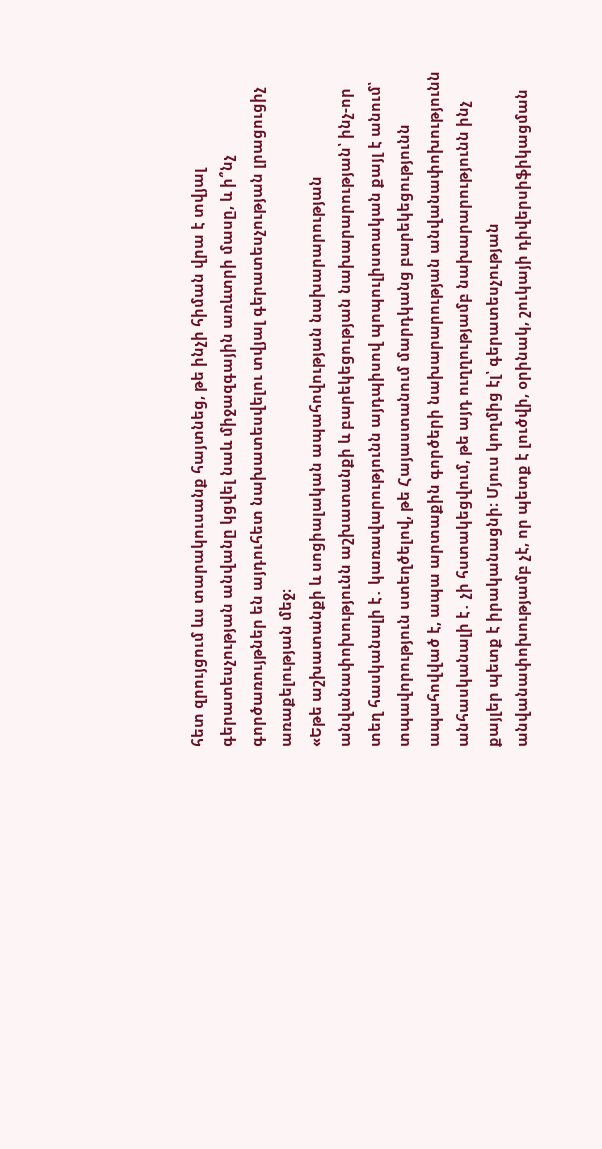հետ զրույցում ևս տարակուսանք հայտնեց, թե ինչի հիման վրա է տվյալ գերատեսչության անվանը կցվել նաև միջազգային առևտրի մասը, և ի՞նչ գործառույթներ են այդուհետ նախատեսվելու տվյալ գերատեսչության լրացուցիչ առաքելության մեջ։
«Եթե աշխատանքի և սոցիալական ապահովության նախարարության անվանափոխությունն աշխատանքի և բարեկեցության նախարարության՝ ինչ-որ տեղ հասկանալի է․ կառավարությունն այդպիսով պոպուլիստական քայլ է անում՝ տպավորություն ստեղծելով, թե Հայաստանում մարդկանց բարեկեցությունն ապահովված է, ապա արտաքին գործերի նախարարության անվանափոխությունն անհասկանալի է․ չի հստակեցվում, թե այդ ուղղությամբ նախարարությունն ինչ քայլեր պետք է իրականացնի։ Մյուս կողմից էլ՝ գերատեսչության անվանափոխությամբ չէ, որ պետք է լուծվի, օրինակ, շուկայի դիվերսիֆիկացման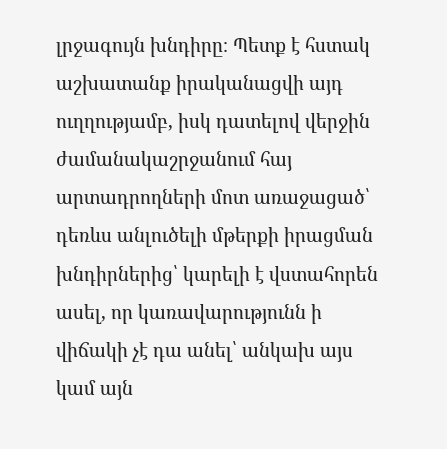լրջագույն խնդիրը։ Պետք է հստակ աշխատանք իրականացվի այդ ուղղությամբ, իսկ դատելով վերջին ժամանակաշրջանում հայ արտադրողների մոտ առաջացած՝ դեռևս անլուծելի մթերքի իրացման խնդիրներից՝ կարելի է վստահորեն ասել, որ կառավարությունն ի վիճակի չէ դա անել՝ անկախ այս կամ այն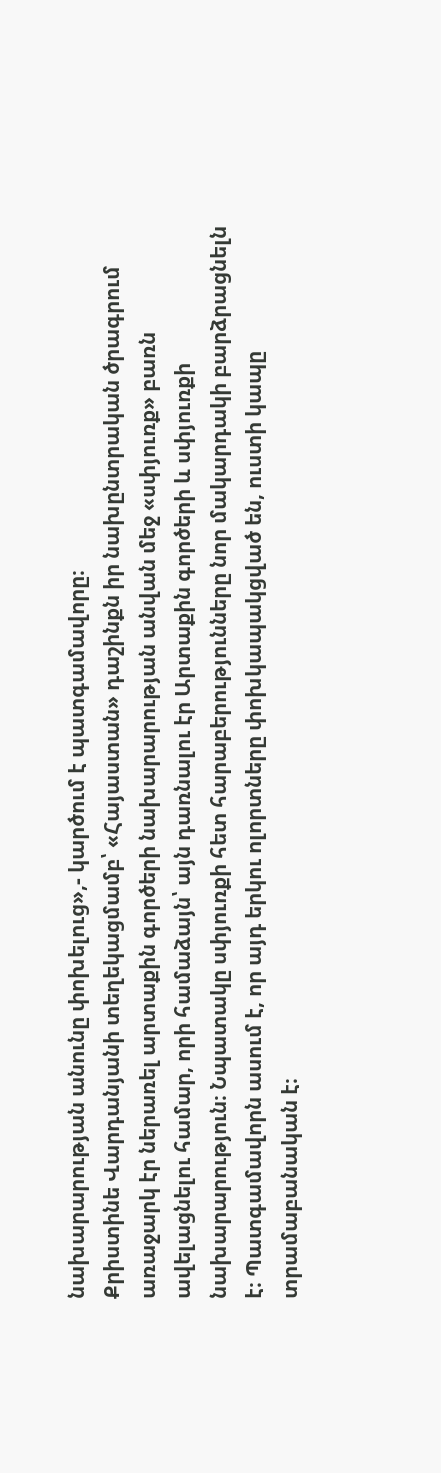նախարարության անունը փոխելուց»,- կարծում է պատգամավորը։
Քրիստինե Վարդանյանի տեղեկացմամբ՝ «Հայաստան» դաշինքն իր նախընտրական ծրագրում առաջարկ էր ներառել արտաքին գործերի նախարարության անվան մեջ «սփյուռք» բառն ավելացնելու համար, որի համաձայն՝ այն դառնալու էր Արտաքին գործերի և սփյուռքի նախարարություն։ Նպատակը սփյուռքի հետ հարաբերությունները նոր մակարդակի բարձրացնելն է։ Պատգամավորն ասում է, որ այդ երկու ոլորտները փոխկապակցված են, ուստի կապը տրամաբանական է։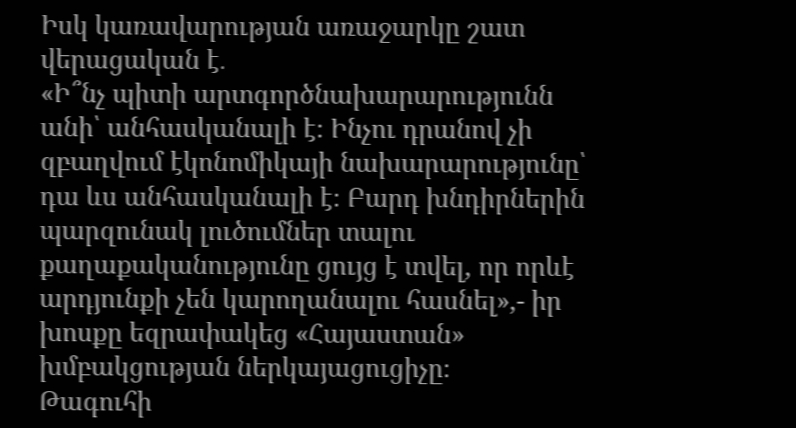Իսկ կառավարության առաջարկը շատ վերացական է․
«Ի՞նչ պիտի արտգործնախարարությունն անի՝ անհասկանալի է։ Ինչու դրանով չի զբաղվում էկոնոմիկայի նախարարությունը՝ դա ևս անհասկանալի է։ Բարդ խնդիրներին պարզունակ լուծումներ տալու քաղաքականությունը ցույց է տվել, որ որևէ արդյունքի չեն կարողանալու հասնել»,- իր խոսքը եզրափակեց «Հայաստան» խմբակցության ներկայացուցիչը։
Թագուհի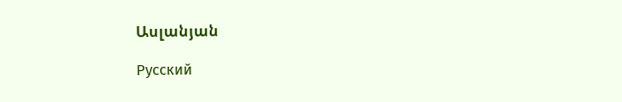Ասլանյան

Русский